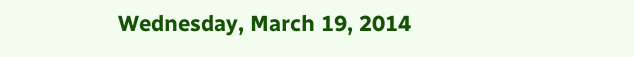Wednesday, March 19, 2014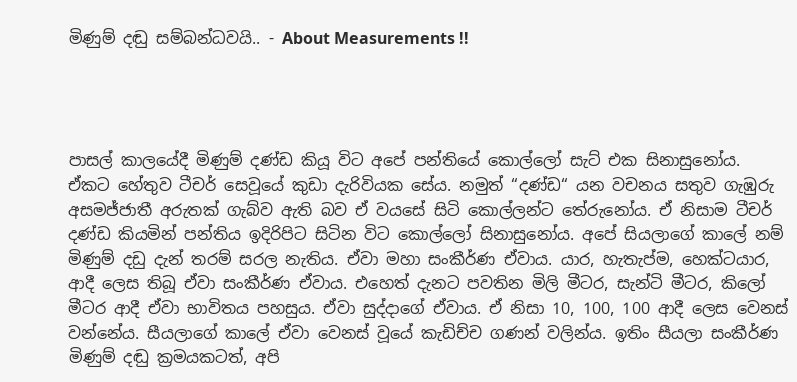මිණුම් දඬු සම්බන්ධවයි.. - About Measurements !!




පාසල් කාලයේදී මිණුම් දණ්ඩ කියූ විට අපේ පන්තියේ කොල්ලෝ සැට් එක සිනාසුනෝය. ඒකට හේතුව ටීචර් සෙවූයේ කුඩා දැරිවියක සේය. නමුත් “දණ්ඩ“ යන වචනය සතුව ගැඹුරු අසමජ්ජාතී අරුතක් ගැබ්ව ඇති බව ඒ වයසේ සිටි කොල්ලන්ට තේරුනෝය. ඒ නිසාම ටීචර් දණ්ඩ කියමින් පන්තිය ඉදිරිපිට සිටින විට කොල්ලෝ සිනාසුනෝය. අපේ සියලාගේ කාලේ නම් මිණුම් දඩු දැන් තරම් සරල නැතිය. ඒවා මහා සංකීර්ණ ඒවාය. යාර, හැතැප්ම, හෙක්ටයාර, ආදී ලෙස තිබූ ඒවා සංකීර්ණ ඒවාය. එහෙත් දැනට පවතින මිලි මීටර, සැන්ටි මීටර, කිලෝ මීටර ආදී ඒවා භාවිතය පහසුය. ඒවා සුද්දාගේ ඒවාය. ඒ නිසා 10, 100, 100 ආදී ලෙස වෙනස් වන්නේය. සීයලාගේ කාලේ ඒවා වෙනස් වූයේ කැඩිච්ච ගණන් වලින්ය. ඉතිං සීයලා සංකීර්ණ මිණුම් දඬු ක්‍රමයකටත්, අපි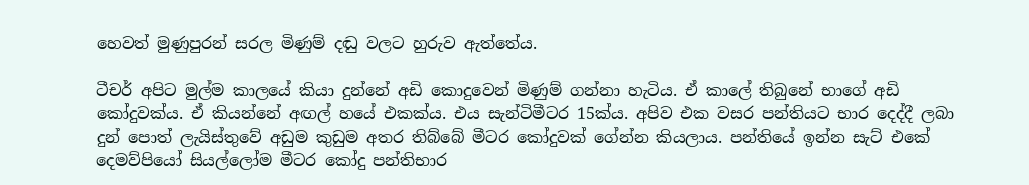හෙවත් මුණුපුරන් සරල මිණුම් දඬු වලට හුරුව ඇත්තේය.

ටීචර් අපිට මුල්ම කාලයේ කියා දුන්නේ අඩි කොදුවෙන් මිණුම් ගන්නා හැටිය. ඒ කාලේ තිබුනේ භාගේ අඩි කෝදුවක්ය. ඒ කියන්නේ අඟල් හයේ එකක්ය. එය සැන්ටිමීටර 15ක්ය. අපිව එක වසර පන්තියට භාර දෙද්දී ලබා දුන් පොත් ලැයිස්තුවේ අඩුම කුඩුම අතර තිබ්බේ මීටර කෝදුවක් ගේන්න කියලාය. පන්තියේ ඉන්න සැට් එකේ දෙමව්පියෝ සියල්ලෝම මීටර කෝදු පන්තිභාර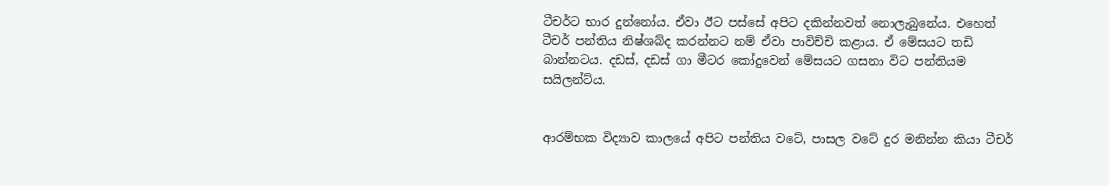ටීචර්ට භාර දුන්නෝය. ඒවා ඊට පස්සේ අපිට දකින්නවත් නොලැබුනේය. එහෙත් ටීචර් පන්තිය නිෂ්ශබ්ද කරන්නට නම් ඒවා පාවිච්චි කළාය. ඒ මේසයට තඩි බාන්නටය. දඩස්, දඩස් ගා මීටර කෝදුවෙන් මේසයට ගසනා විට පන්තියම සයිලන්ට්ය.


ආරම්භක විද්‍යාව කාලයේ අපිට පන්තිය වටේ, පාසල වටේ දුර මනින්න කියා ටීචර්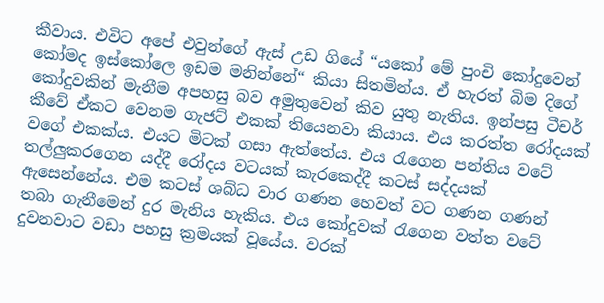කීවාය. එවිට අපේ එවුන්ගේ ඇස් උඩ ගියේ “යකෝ මේ පුංචි කෝදුවෙන් කෝමද ඉස්කෝලෙ ඉඩම මනින්නේ“ කියා සිතමින්ය. ඒ හැරත් බිම දිගේ කෝදුවකින් මැනීම අපහසු බව අමුතුවෙන් කිව යුතු නැතිය. ඉන්පසු ටීචර් කීවේ ඒකට වෙනම ගැජට් එකක් තියෙනවා කියාය. එය කරත්ත රෝදයක් වගේ එකක්ය. එයට මිටක් ගසා ඇත්තේය. එය රැගෙන පන්තිය වටේ තල්ලුකරගෙන යද්දී රෝදය වටයක් කැරකෙද්දී කටස් සද්දයක් ඇසෙන්නේය. එම කටස් ශබ්ධ වාර ගණන හෙවත් වට ගණන ගණන් තබා ගැනීමෙන් දුර මැනිය හැකිය. එය කෝදුවක් රැගෙන වත්ත වටේ දුවනවාට වඩා පහසු ක්‍රමයක් වූයේය. වරක්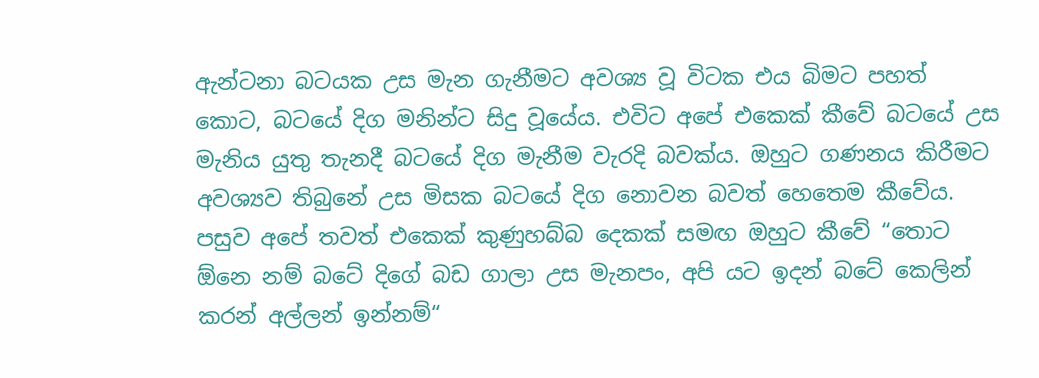ඇන්ටනා බටයක උස මැන ගැනීමට අවශ්‍ය වූ විටක එය බිමට පහත් කොට, බටයේ දිග මනින්ට සිදු වූයේය. එවිට අපේ එකෙක් කීවේ බටයේ උස මැනිය යුතු තැනදී බටයේ දිග මැනීම වැරදි බවක්ය. ඔහුට ගණනය කිරීමට අවශ්‍යව තිබුනේ උස මිසක බටයේ දිග නොවන බවත් හෙතෙම කීවේය. පසුව අපේ තවත් එකෙක් කුණුහබ්බ දෙකක් සමඟ ඔහුට කීවේ “තොට ඕනෙ නම් බටේ දිගේ බඩ ගාලා උස මැනපං, අපි යට ඉදන් බටේ කෙලින් කරන් අල්ලන් ඉන්නම්“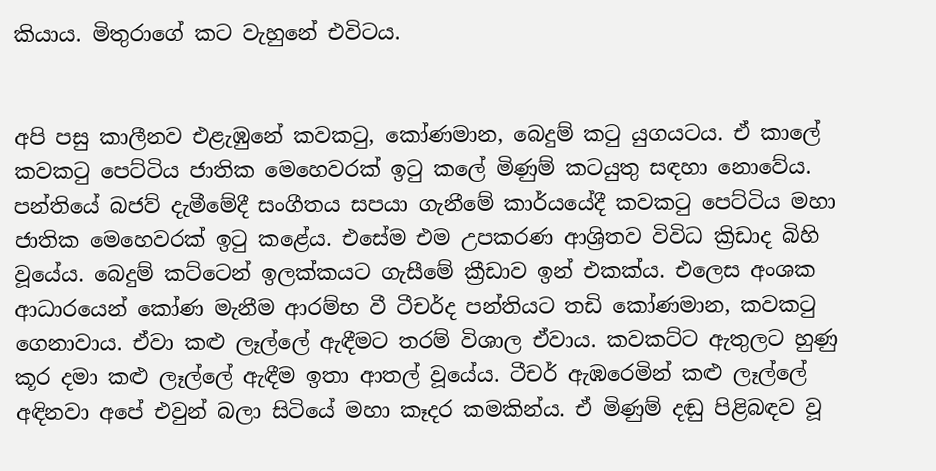කියාය. මිතුරාගේ කට වැහුනේ එවිටය.


අපි පසු කාලීනව එළැඹුනේ කවකටු, කෝණමාන, බෙදුම් කටු යුගයටය. ඒ කාලේ කවකටු පෙට්ටිය ජාතික මෙහෙවරක් ඉටු කලේ මිණුම් කටයුතු සඳහා නොවේය. පන්තියේ බජව් දැමීමේදී සංගීතය සපයා ගැනීමේ කාර්යයේදී කවකටු පෙට්ටිය මහා ජාතික මෙහෙවරක් ඉටු කළේය. එසේම එම උපකරණ ආශ්‍රිතව විවිධ ක්‍රිඩාද බිහි වූයේය. බෙදුම් කට්ටෙන් ඉලක්කයට ගැසීමේ ක්‍රීඩාව ඉන් එකක්ය. එලෙස අංශක ආධාරයෙන් කෝණ මැනීම ආරම්භ වී ටීචර්ද පන්තියට තඩි කෝණමාන, කවකටු ගෙනාවාය. ඒවා කළු ලෑල්ලේ ඇඳීමට තරම් විශාල ඒවාය. කවකට්ට ඇතුලට හුණු කූර දමා කළු ලෑල්ලේ ඇඳීම ඉතා ආතල් වූයේය. ටීචර් ඇඹරෙමින් කළු ලෑල්ලේ අඳිනවා අපේ එවුන් බලා සිටියේ මහා කෑදර කමකින්ය. ඒ මිණුම් දඬු පිළිබඳව වූ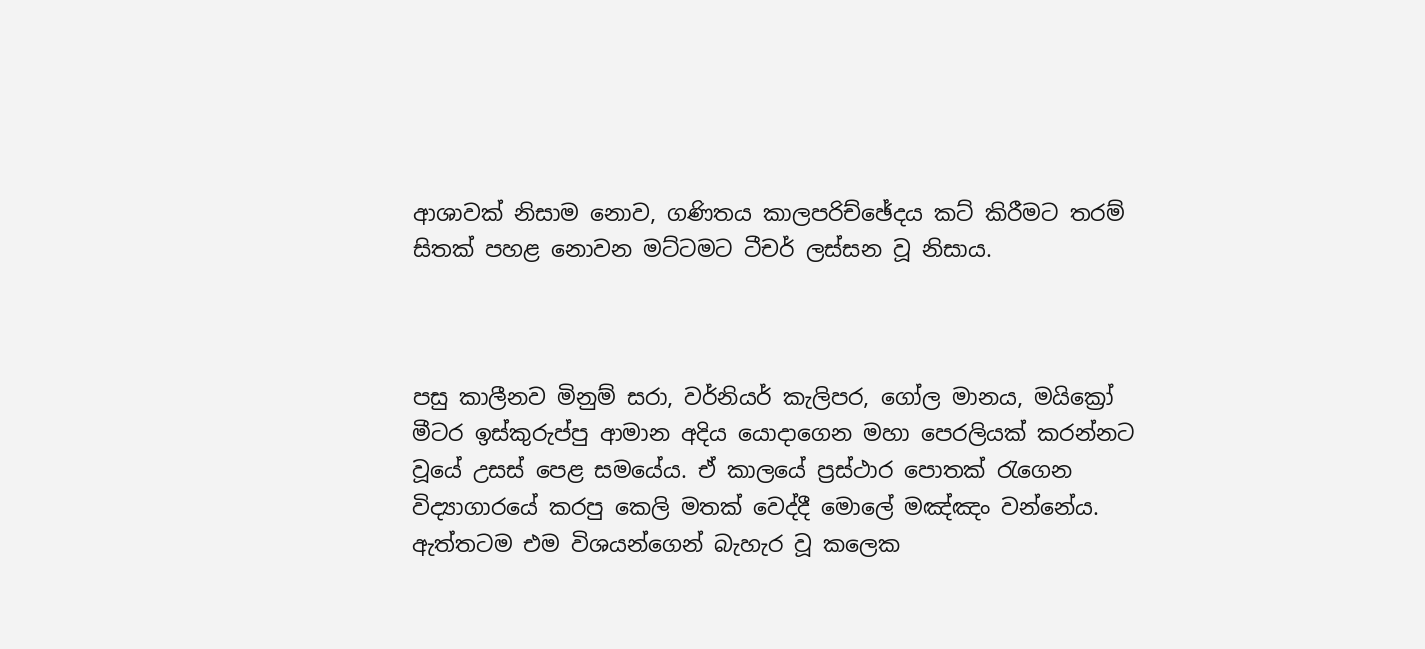ආශාවක් නිසාම නොව, ගණිතය කාලපරිච්ඡේදය කට් කිරීමට තරම් සිතක් පහළ නොවන මට්ටමට ටීචර් ලස්සන වූ නිසාය.



පසු කාලීනව මිනුම් සරා, වර්නියර් කැලිපර, ගෝල මානය, මයික්‍රෝ මීටර ඉස්කුරුප්පු ආමාන අදිය යොදාගෙන මහා පෙරලියක් කරන්නට වූයේ උසස් පෙළ සමයේය. ඒ කාලයේ ප්‍රස්ථාර පොතක් රැගෙන විද්‍යාගාරයේ කරපු කෙලි මතක් වෙද්දී මොලේ මඤ්ඤං වන්නේය. ඇත්තටම එම විශයන්ගෙන් බැහැර වූ කලෙක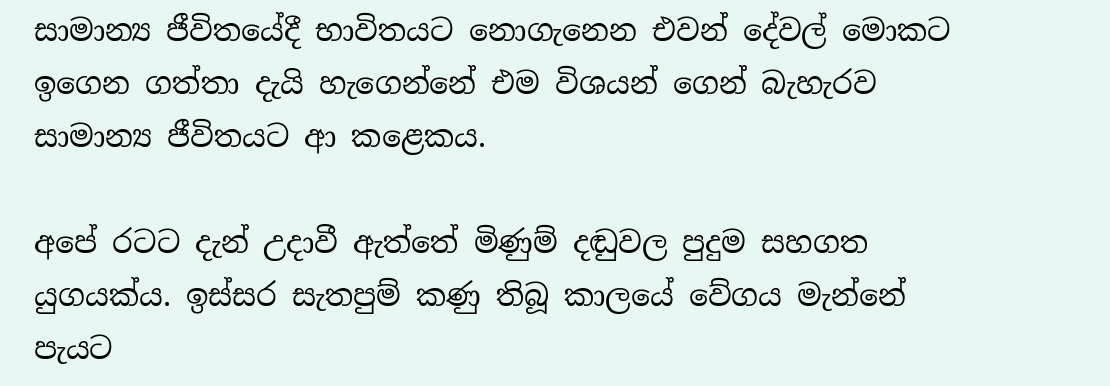සාමාන්‍ය ජීවිතයේදී භාවිතයට නොගැනෙන එවන් දේවල් මොකට ඉගෙන ගත්තා දැයි හැගෙන්නේ එම විශයන් ගෙන් බැහැරව සාමාන්‍ය ජීවිතයට ආ කළෙකය.

අපේ රටට දැන් උදාවී ඇත්තේ මිණුම් දඬුවල පුදුම සහගත යුගයක්ය. ඉස්සර සැතපුම් කණු තිබූ කාලයේ වේගය මැන්නේ පැයට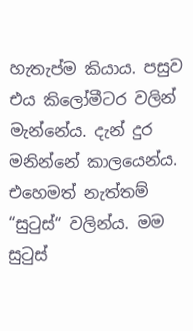හැතැප්ම කියාය. පසුව එය කිලෝමීටර වලින් මැන්නේය. දැන් දුර මනින්නේ කාලයෙන්ය. එහෙමත් නැත්තම් “සුටුස්“ වලින්ය. මම සුටුස්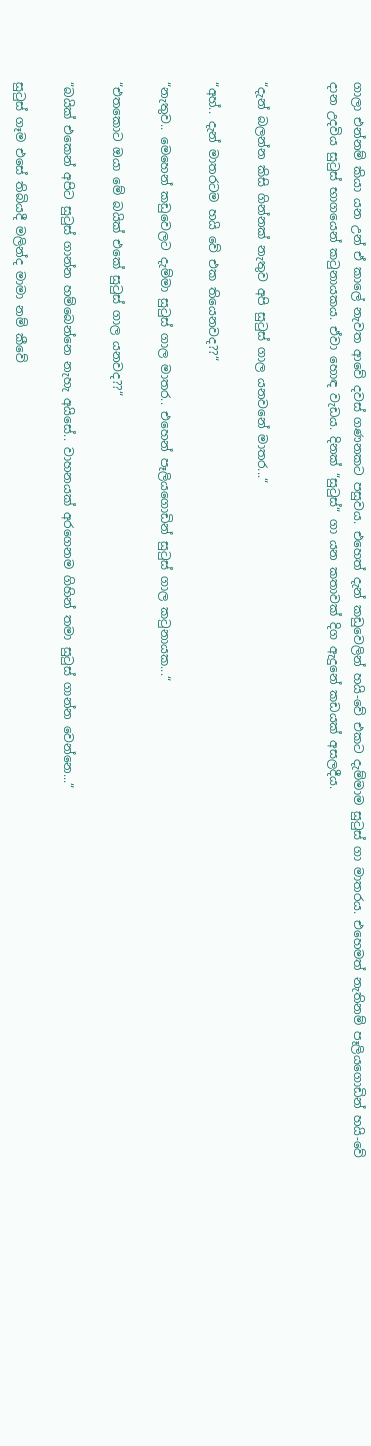ගාලා එන්නම් කියා යන උන් ඒ කාලේ නැවත ආවේ දවස් ගණනකට පසුවය. එහෙත් දැන් කඩුවෙලින් හයි-වේ එකට දැම්මාම සුටුස් ගා මාතරය. එහෙමත් නැතිනම් පෑලියගොඩින් හයි-වේ දාන උදවිය සුටුස් භාගයෙන් කටුනායකය. ඒවා හොඳ වැඩය. දිනක් “සුටුස්“ ගා යන කතාවක් දිග ඇදුනේ කඩයක් අසලදීය.


“දැන් බලන්න කිසි ගින්නක් නැතුව අපි සුටුස් ගාල යනවනේ මාතර...“

“අහ්.. දැන් මාතරටම හයි වේ එක තියෙනවද??“

“නැතුව.. මෙහෙන් කඩුවෙලට දැම්මා සුටුස් ගාල මාතර.. එහෙන් පෑලියගොඩින් සුටුස් ගාල කටුනායක...“

“එතකොට ඔයා මේ බයික් එකේ සුටුස් ගාල යනවද??“

“බයික් එකෙන් අපිට සුටුස් ගාන්න හම්බෙන්නෙ නැහැ අයිසේ.. වාහනයක් අරගෙනම ගිහින් තමා සුටුස් ගාන්න වෙන්නෙ...“

සුටුස් ගෑම එසේ තිබියදී මලින්ද මාමා නම් කීවේ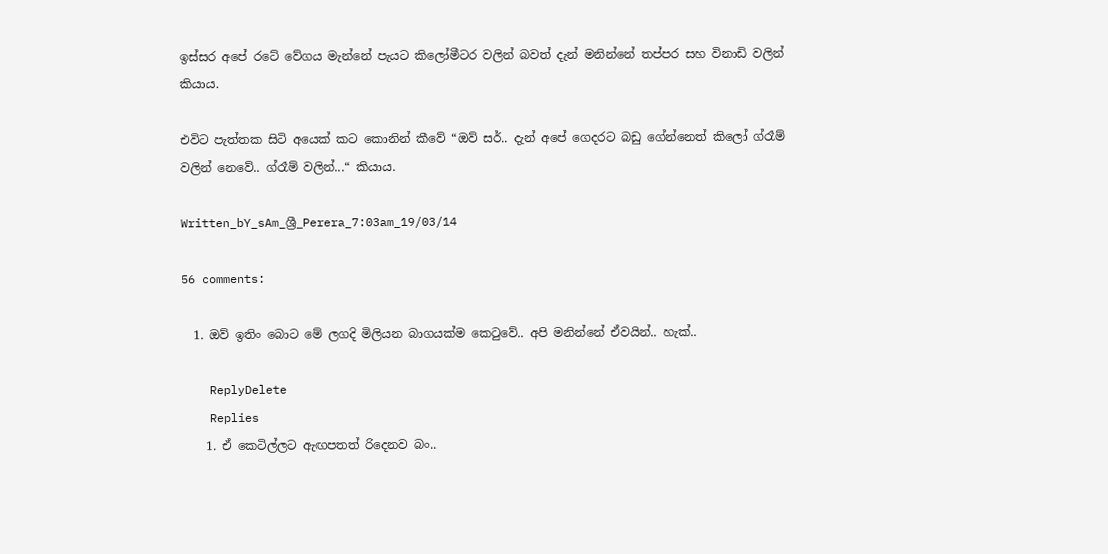ඉස්සර අපේ රටේ වේගය මැන්නේ පැයට කිලෝමීටර වලින් බවත් දැන් මනින්නේ තප්පර සහ විනාඩි වලින් කියාය.

එවිට පැත්තක සිටි අයෙක් කට කොනින් කීවේ “ඔව් සර්.. දැන් අපේ ගෙදරට බඩු ගේන්නෙත් කිලෝ ග්රෑම් වලින් නෙවේ.. ග්රෑම් වලින්...“ කියාය.

Written_bY_sAm_ශ්‍රී_Perera_7:03am_19/03/14

56 comments:

  1. ඔව් ඉතිං බොට මේ ලගදි මිලියන බාගයක්ම කෙටුවේ.. අපි මනින්නේ ඒවයින්.. හැක්..

    ReplyDelete
    Replies
    1. ඒ කෙටිල්ලට ඇඟපතත් රිදෙනව බං..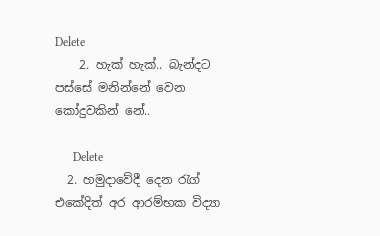Delete
    2. හැක් හැක්.. බැන්දට පස්සේ මනින්නේ වෙන කෝදුවකින් නේ..

      Delete
  2. හමුදාවේදී දෙන රැග් එකේදිත් අර ආරම්භක විද්‍යා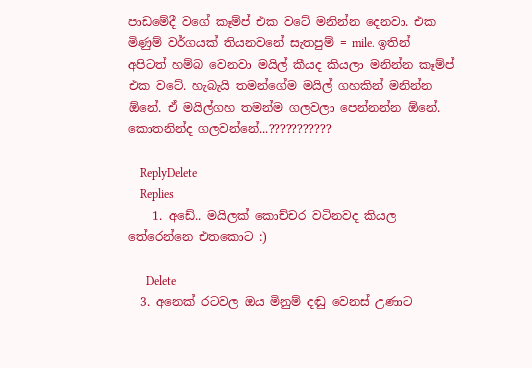පාඩමේදී වගේ කෑම්ප් එක වටේ මනින්න දෙනවා. එක මිණුම් වර්ගයක් තියනවනේ සැතපුම් = mile. ඉතින් අපිටත් හම්බ වෙනවා මයිල් කීයද කියලා මනින්න කෑම්ප් එක වටේ. හැබැයි තමන්ගේම මයිල් ගහකින් මනින්න ඕනේ. ඒ මයිල්ගහ තමන්ම ගලවලා පෙන්නන්න ඕනේ. කොතනින්ද ගලවන්නේ...???????????

    ReplyDelete
    Replies
    1. අඩේ.. මයිලක් කොච්චර වටිනවද කියල තේරෙන්නෙ එතකොට :)

      Delete
  3. අනෙක් රටවල ඔය මිනුම් දඬු වෙනස් උණාට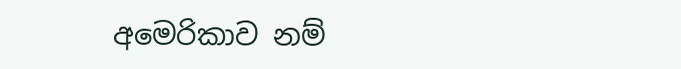අමෙරිකාව නම්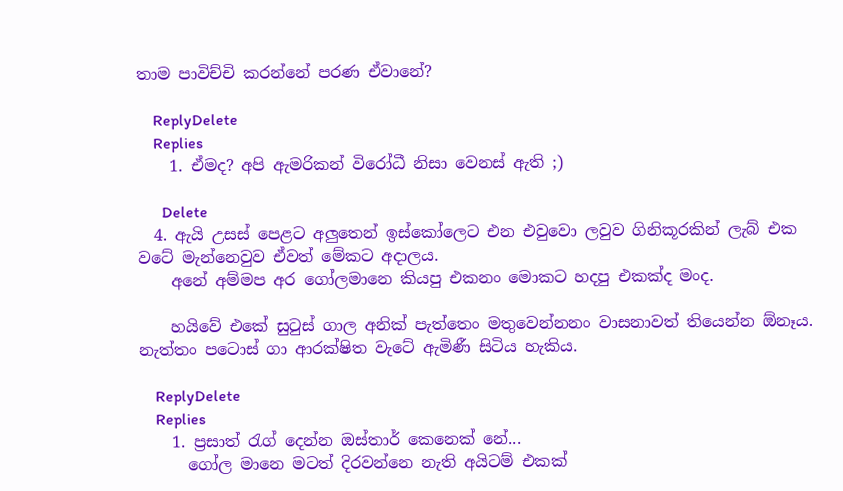තාම පාවිච්චි කරන්නේ පරණ ඒවානේ?

    ReplyDelete
    Replies
    1. ඒමද? අපි ඇමරිකන් විරෝධී නිසා වෙනස් ඇති ;)

      Delete
  4. ඇයි උසස් පෙළට අලුතෙන් ඉස්‍කෝලෙට එන එවුවො ලවුව ගිනිකූරකින් ලැබ් එක වටේ මැන්නෙවුව ඒවත් මේකට අදාලය.
    අනේ අම්මප අර ගෝලමානෙ කියපු එකනං ‍මොකට හදපු එකක්ද මංද.

    හයිවේ එකේ සුටුස් ගාල අනික් පැත්තෙං මතුවෙන්නනං වාසනාවත් තියෙන්න ඕනෑය. නැත්තං පටොස් ගා ආරක්ෂිත වැටේ ඇමිණී සිටිය හැකිය.

    ReplyDelete
    Replies
    1. ප්‍රසාත් රැග් දෙන්න ඔස්තාර් කෙනෙක් නේ...
      ගෝල මානෙ මටත් දිරවන්නෙ නැති අයිටම් එකක්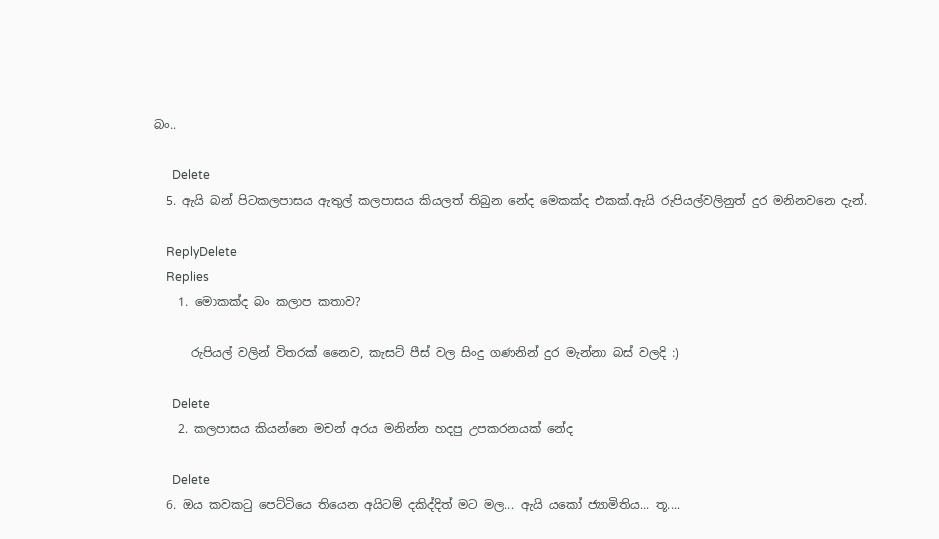බං..

      Delete
  5. ඇයි බන් පිටකලපාසය ඇතුල් කලපාසය කියලත් තිබුන නේද මෙකක්ද එකක්.ඇයි රුපියල්වලිනුත් දුර මනිනවනෙ දැන්.

    ReplyDelete
    Replies
    1. මොකක්ද බං කලාප කතාව?

      රුපියල් වලින් විතරක් නෛව, කැසට් පීස් වල සිංදු ගණනින් දුර මැන්නා බස් වලදි :)

      Delete
    2. කලපාසය කියන්නෙ මචන් අරය මනින්න හදපු උපකරනයක් නේද

      Delete
  6. ඔය කවකටු පෙට්ටියෙ තියෙන අයිටම් දකිද්දිත් මට මල... ඇයි යකෝ ජ්‍යාමිතිය... තූ....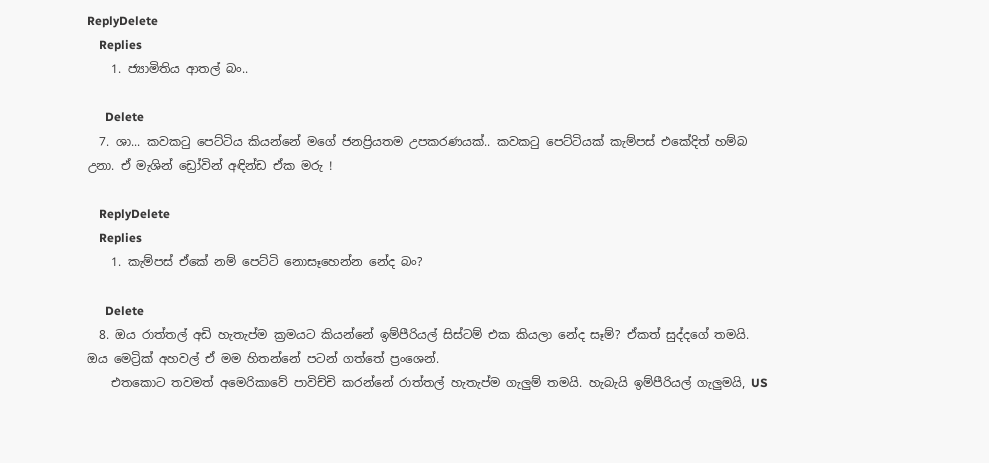ReplyDelete
    Replies
    1. ජ්‍යාමිතිය ආතල් බං..

      Delete
  7. ශා... කවකටු පෙට්ටිය කියන්නේ මගේ ජනප්‍රියතම උපකරණයක්.. කවකටු පෙට්ටියක් කැම්පස් එකේදිත් හම්බ උනා. ඒ මැශින් ඩ්‍රෝවින් අඳින්ඩ ඒක මරු !

    ReplyDelete
    Replies
    1. කැම්පස් ඒකේ නම් පෙට්ටි නොසෑහෙන්න නේද බං?

      Delete
  8. ඔය රාත්තල් අඩි හැතැප්ම ක්‍රමයට කියන්නේ ඉම්පීරියල් සිස්ටම් එක කියලා නේද සෑම්? ඒකත් සුද්දගේ තමයි. ඔය මෙට්‍රික් අහවල් ඒ මම හිතන්නේ පටන් ගත්තේ ප්‍රංශෙන්.
    එතකොට තවමත් අමෙරිකාවේ පාවිච්චි කරන්නේ රාත්තල් හැතැප්ම ගැලුම් තමයි. හැබැයි ඉම්පීරියල් ගැලුමයි, US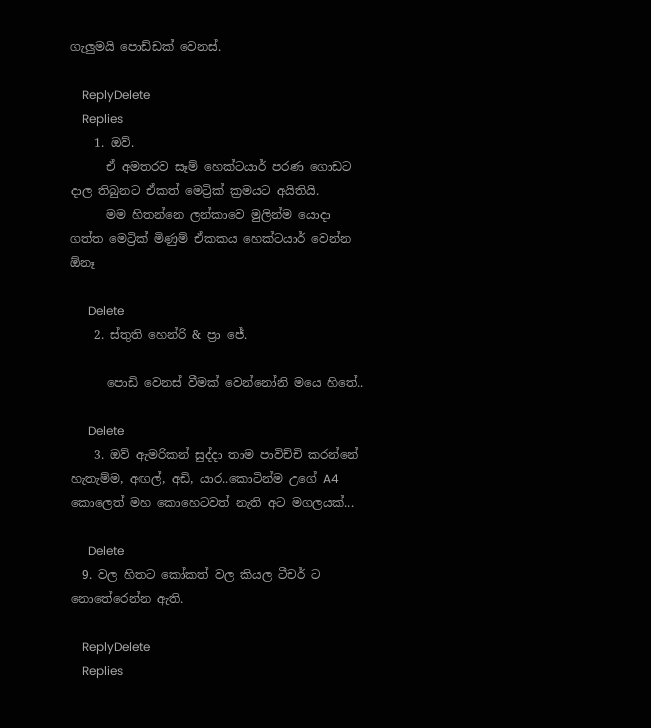ගැලුමයි පොඩ්ඩක් වෙනස්.

    ReplyDelete
    Replies
    1. ඔව්.
      ඒ අමතරව සෑම් හෙක්ටයාර් පරණ ගොඩට දාල තිබුනට ඒකත් මෙට්‍රික් ක්‍රමයට අයිතියි.
      මම හිතන්නෙ ලන්කාවෙ මුලින්ම යොදා ගත්ත මෙට්‍රික් මිණුම් ඒකකය හෙක්ටයාර් වෙන්න ඕනෑ

      Delete
    2. ස්තුති හෙන්රි & ප්‍රා ජේ.

      පොඩි වෙනස් වීමක් වෙන්නෝනි මයෙ හිතේ..

      Delete
    3. ඔව් ඇමරිකන් සුද්දා තාම පාවිච්චි කරන්නේ හැතැම්ම, අඟල්, අඩි, යාර..කොටින්ම උගේ A4 කොලෙත් මහ කොහෙටවත් නැති අට මගලයක්...

      Delete
  9. වල හිතට කෝකත් වල කියල ටීචර් ට නොතේරෙන්න ඇති.

    ReplyDelete
    Replies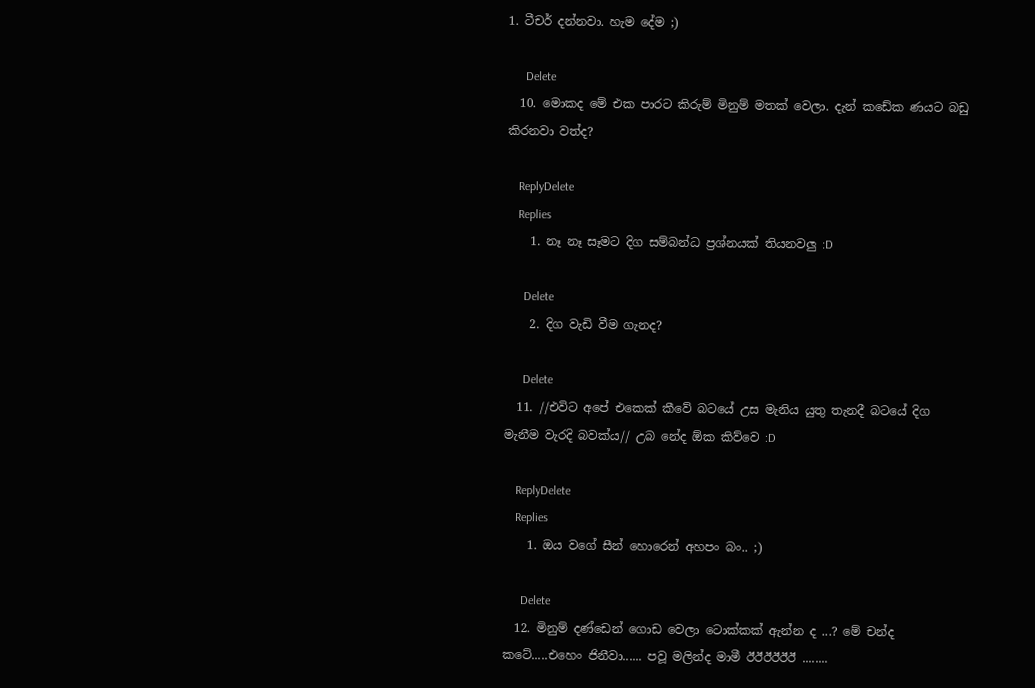1. ටීචර් දන්නවා. හැම දේම ;)

      Delete
  10. මොකද මේ එක පාරට කිරුම් මිනුම් මතක් වෙලා. දැන් කඩේක ණයට බඩු කිරනවා වත්ද?

    ReplyDelete
    Replies
    1. නෑ නෑ සෑමට දිග සම්බන්ධ ප්‍රශ්නයක් තියනවලු :D

      Delete
    2. දිග වැඩි වීම ගැනද?

      Delete
  11. //එවිට අපේ එකෙක් කීවේ බටයේ උස මැනිය යුතු තැනදී බටයේ දිග මැනීම වැරදි බවක්ය// උබ නේද ඕක කිව්වෙ :D

    ReplyDelete
    Replies
    1. ඔය වගේ සීන් හොරෙන් අහපං බං.. ;)

      Delete
  12. මිනුම් දණ්ඩෙන් ගොඩ වෙලා ටොක්කක් ඇන්න ද ...? මේ චන්ද කටේ.....එහෙං ජිනීවා...... පවූ මලින්ද මාමී ඊඊඊඊඊඊ ........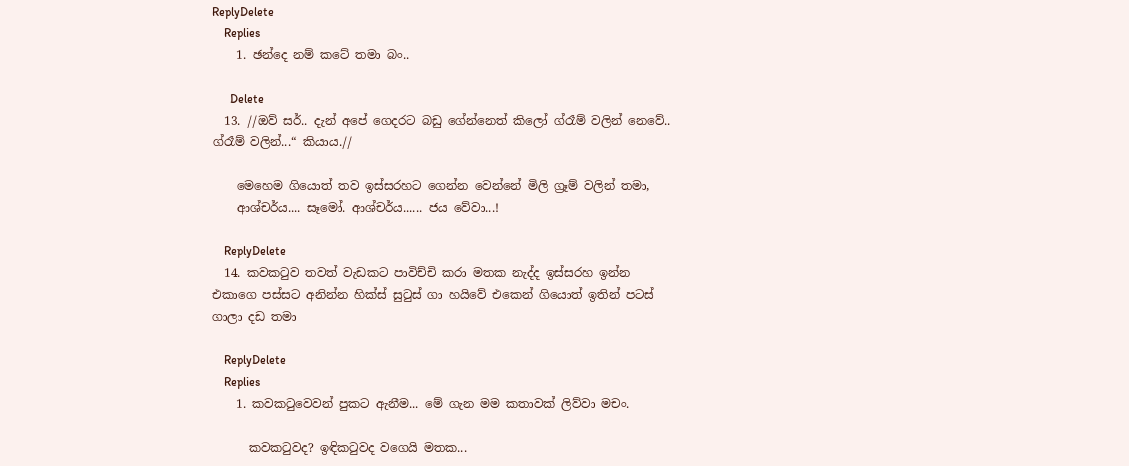ReplyDelete
    Replies
    1. ඡන්දෙ නම් කටේ තමා බං..

      Delete
  13. //ඔව් සර්.. දැන් අපේ ගෙදරට බඩු ගේන්නෙත් කිලෝ ග්රෑම් වලින් නෙවේ.. ග්රෑම් වලින්...“ කියාය.//

    මෙහෙම ගියොත් තව ඉස්සරහට ගෙන්න වෙන්නේ මිලි ග්‍රෑම් වලින් තමා,
    ආශ්චර්ය.... සෑමෝ. ආශ්චර්ය...... ජය වේවා...!

    ReplyDelete
  14. කවකටුව තවත් වැඩකට පාවිච්චි කරා මතක නැද්ද ඉස්සරහ ඉන්න එකාගෙ පස්සට අනින්න හික්ස් සුටුස් ගා හයිවේ එකෙන් ගියොත් ඉතින් පටස් ගාලා දඩ තමා

    ReplyDelete
    Replies
    1. කවකටුවෙවන් පුකට ඇනීම... මේ ගැන මම කතාවක් ලිව්වා මචං.

      කවකටුවද? ඉඳිකටුවද වගෙයි මතක...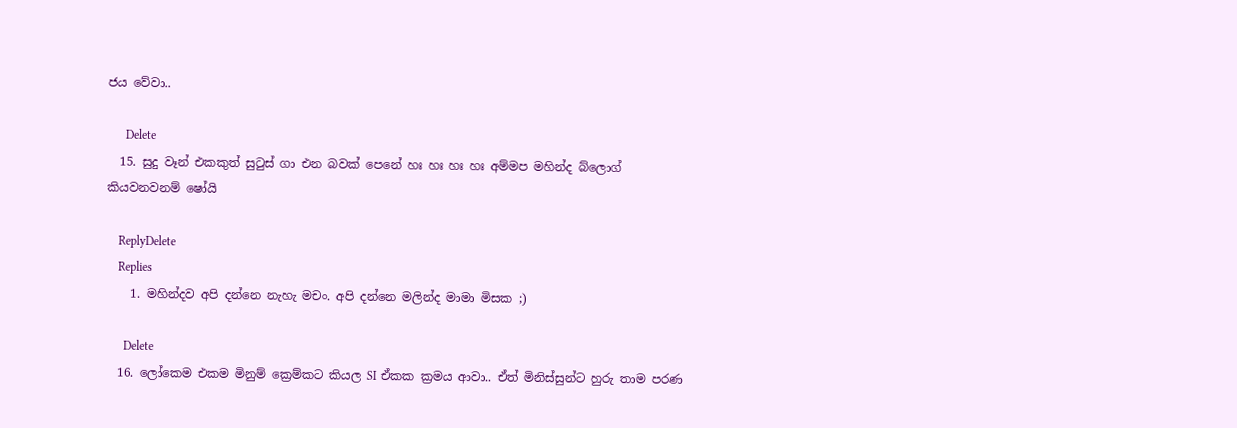ජය වේවා..

      Delete
  15. සුදු වෑන් එකකුත් සුටුස් ගා එන බවක් පෙනේ හඃ හඃ හඃ හඃ අම්මප මහින්ද බ්ලොග් කියවනවනම් ෂෝයි

    ReplyDelete
    Replies
    1. මහින්දව අපි දන්නෙ නැහැ මචං. අපි දන්නෙ මලින්ද මාමා මිසක ;)

      Delete
  16. ලෝකෙම එකම මිනුම් ක්‍රෙම්කට කියල SI ඒකක ක්‍රමය ආවා.. ඒත් මිනිස්සුන්ට හුරු තාම පරණ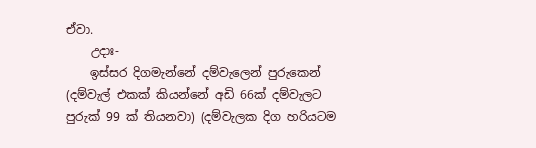ඒවා.
    උදාඃ-
    ඉස්සර දිගමැන්නේ දම්වැලෙන් පුරුකෙන් (දම්වැල් එකක් කියන්නේ අඩි 66ක් දම්වැලට පුරුක් 99 ක් තියනවා) (දම්වැලක දිග හරියටම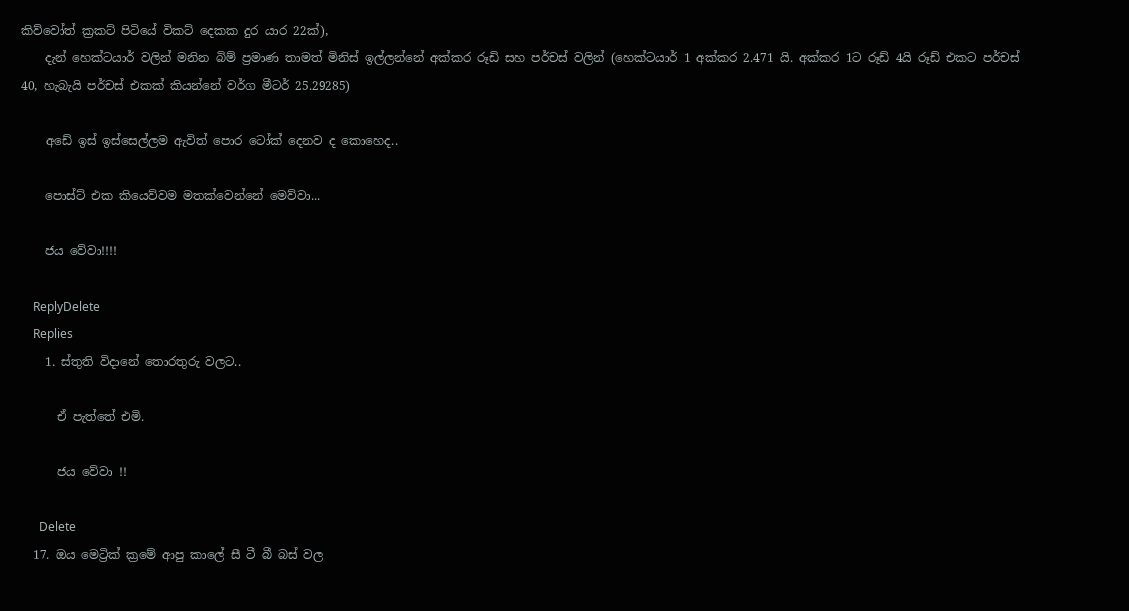කිව්වෝත් ක්‍රකට් පිටියේ විකට් දෙකක දුර යාර 22ක්),
    දැන් හෙක්ටයාර් වලින් මනින බිම් ප්‍රමාණ තාමත් මිනිස් ඉල්ලන්නේ අක්කර රූඩි සහ පර්චස් වලින් (හෙක්ටයාර් 1 අක්කර 2.471 යි. අක්කර 1ට රූඩ් 4යි රූඩ් එකට පර්චස් 40, හැබැයි පර්චස් එකක් කියන්නේ වර්ග මීටර් 25.29285)

    අඩේ ඉස් ඉස්සෙල්ලම ඇවිත් පොර ටෝක් දෙනව ද කොහෙද..

    පොස්ට් එක කියෙව්වම මතක්වෙන්නේ මෙව්වා...

    ජය වේවා!!!!

    ReplyDelete
    Replies
    1. ස්තුති විදානේ තොරතුරු වලට..

      ඒ පැත්තේ එමි.

      ජය වේවා !!

      Delete
  17. ඔය මෙට්‍රික් ක්‍රමේ ආපු කාලේ සී ටී බී බස් වල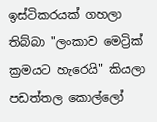ඉස්ටිකරයක් ගහලා තිබ්බා "ලංකාව මෙට්‍රික් ක්‍රමයට හැරෙයි" කියලා පඩත්තල කොල්ලෝ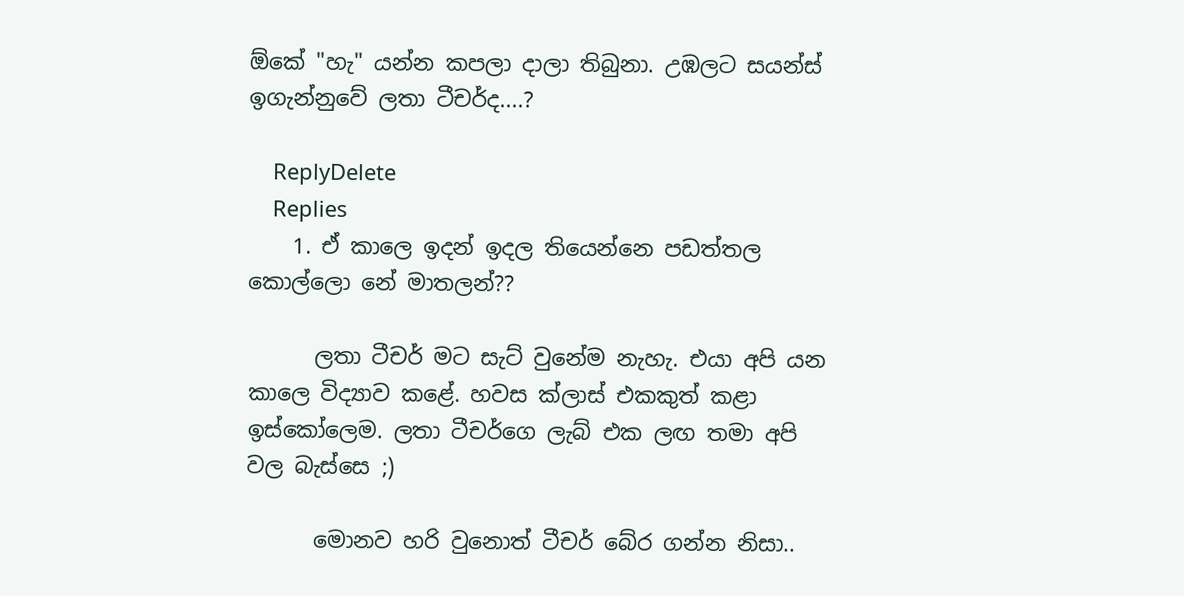ඕකේ "හැ" යන්න කපලා දාලා තිබුනා. උඹලට සයන්ස් ඉගැන්නුවේ ලතා ටීචර්ද....?

    ReplyDelete
    Replies
    1. ඒ කාලෙ ඉදන් ඉදල තියෙන්නෙ පඩත්තල කොල්ලො නේ මාතලන්??

      ලතා ටීචර් මට සැට් වුනේම නැහැ. එයා අපි යන කාලෙ විද්‍යාව කළේ. හවස ක්ලාස් එකකුත් කළා ඉස්කෝලෙම. ලතා ටීචර්ගෙ ලැබ් එක ලඟ තමා අපි වල බැස්සෙ ;)

      මොනව හරි වුනොත් ටීචර් බේර ගන්න නිසා..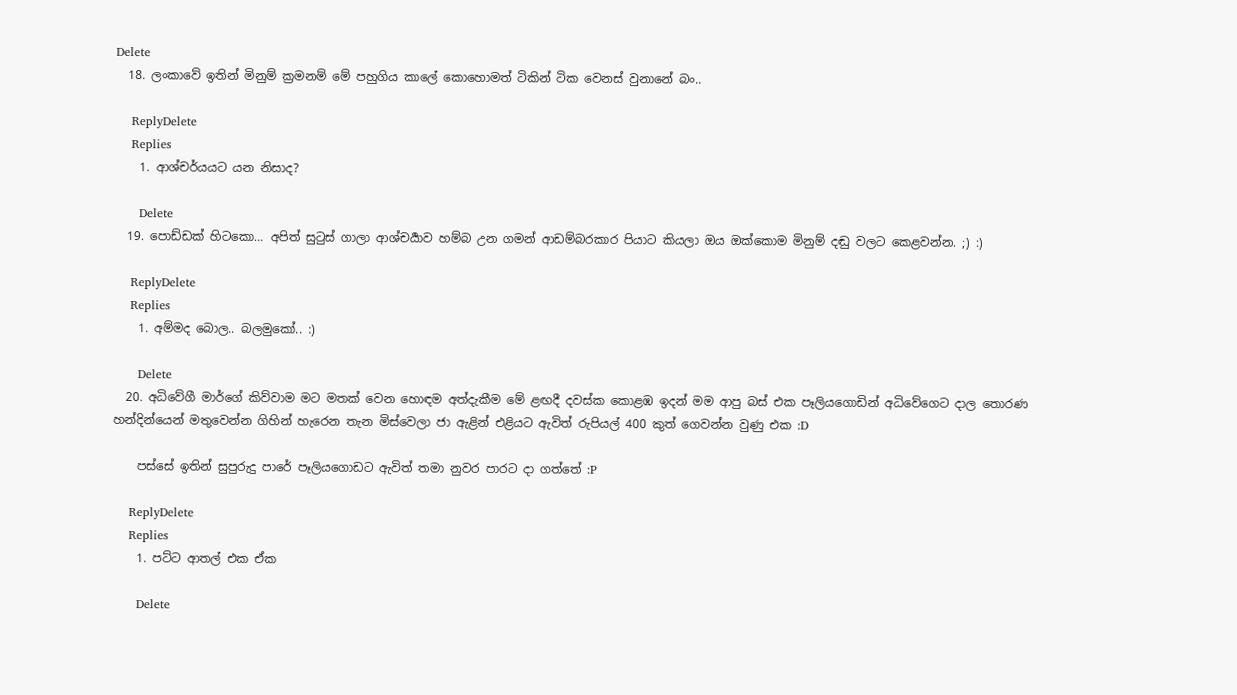Delete
  18. ලංකාවේ ඉතින් මිනුම් ක්‍රමනම් මේ පහුගිය කාලේ කොහොමත් ටිකින් ටික වෙනස් වුනානේ බං..

    ReplyDelete
    Replies
    1. ආශ්චර්යයට යන නිසාද?

      Delete
  19. පොඩ්ඩක් හිටකො… අපිත් සුටුස් ගාලා ආශ්චර්‍යාව හම්බ උන ගමන් ආඩම්බරකාර පියාට කියලා ඔය ඔක්කොම මිනුම් දඬු වලට කෙළවන්න. ;) :)

    ReplyDelete
    Replies
    1. අම්මද බොල.. බලමුකෝ.. :)

      Delete
  20. අධිවේගී මාර්ගේ කිව්වාම මට මතක් වෙන හොඳම අත්දැකීම මේ ළඟදී දවස්ක කොළඹ ඉදන් මම ආපු බස් එක පෑලියගොඩින් අධිවේගෙට දාල තොරණ හන්දින්යෙන් මතුවෙන්න ගිහින් හැරෙන තැන මිස්වෙලා ජා ඇළින් එළියට ඇවිත් රුපියල් 400 කුත් ගෙවන්න වුණු එක :D

    පස්සේ ඉතින් සුපුරුදු පාරේ පෑලියගොඩට ඇවිත් තමා නුවර පාරට දා ගත්තේ :P

    ReplyDelete
    Replies
    1. පට්ට ආතල් එක ඒක

      Delete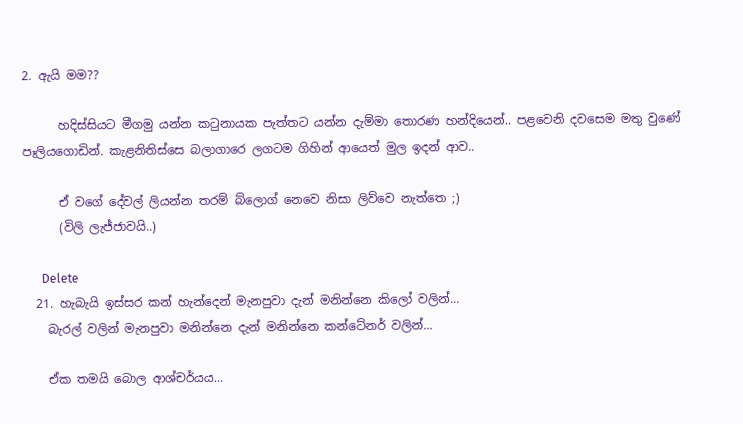2. ඇයි මම??

      හදිස්සියට මීගමු යන්න කටුනායක පැත්තට යන්න දැම්මා තොරණ හන්දියෙන්.. පළවෙනි දවසෙම මතු වුණේ පෑලියගොඩින්. කැළනිතිස්සෙ බලාගාරෙ ලගටම ගිහින් ආයෙත් මුල ඉදන් ආව..

      ඒ වගේ දේවල් ලියන්න තරම් බ්ලොග් නෙවෙ නිසා ලිව්වෙ නැත්තෙ ;)
      (විලි ලැජ්ජාවයි..)

      Delete
  21. හැබැයි ඉස්සර කන් හැන්දෙන් මැනපුවා දැන් මනින්නෙ කිලෝ වලින්...
    බැරල් වලින් මැනපුවා මනින්නෙ දැන් මනින්නෙ කන්ටේනර් වලින්...

    ඒක තමයි බොල ආශ්චර්යය...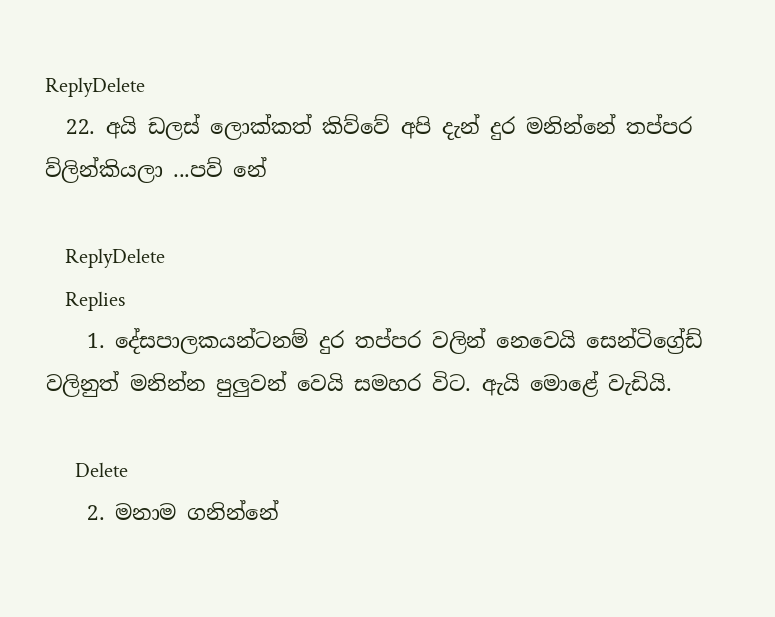ReplyDelete
  22. අයි ඩලස් ලොක්කත් කිව්වේ අපි දැන් දුර මනින්නේ තප්පර ව්ලින්කියලා ...පව් නේ

    ReplyDelete
    Replies
    1. දේසපාලකයන්ටනම් දුර තප්පර වලින් නෙවෙයි සෙන්ටිග්‍රේඩ් වලිනුත් මනින්න පුලුවන් වෙයි සමහර විට. ඇයි මොළේ වැඩියි.

      Delete
    2. මනාම ගනින්නේ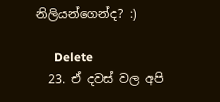නිලියන්ගෙන්ද? :)

      Delete
  23. ඒ දවස් වල අපි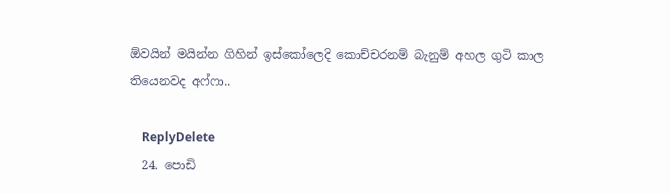ඕවයින් මයින්න ගිහින් ඉස්කෝලෙදි කොච්චරනම් බැනුම් අහල ගුටි කාල තියෙනවද අෆ්ෆා..

    ReplyDelete
  24. පොඩි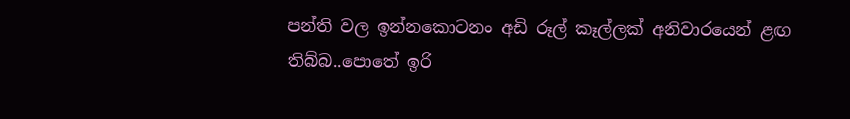පන්ති වල ඉන්නකොටනං අඩි රූල් කෑල්ලක් අනිවාරයෙන් ළඟ තිබ්බ..පොතේ ඉරි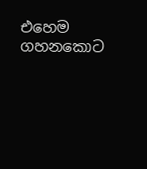එහෙම ගහනකොට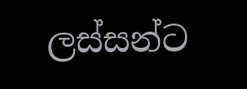ලස්සන්ට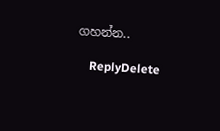ගහන්න..

    ReplyDelete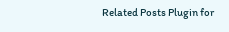Related Posts Plugin for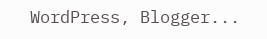WordPress, Blogger...